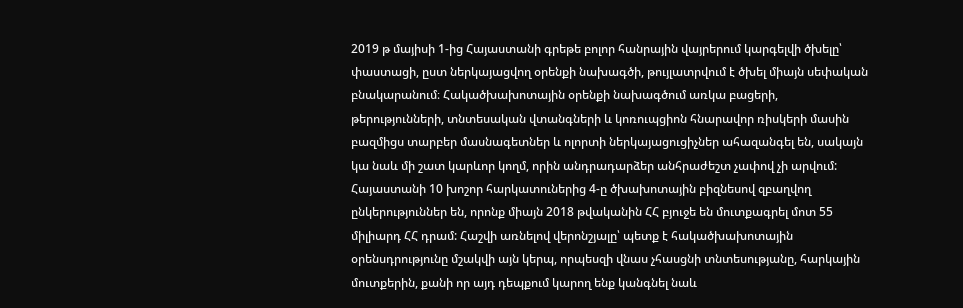2019 թ մայիսի 1-ից Հայաստանի գրեթե բոլոր հանրային վայրերում կարգելվի ծխելը՝ փաստացի, ըստ ներկայացվող օրենքի նախագծի, թույլատրվում է ծխել միայն սեփական բնակարանում։ Հակածխախոտային օրենքի նախագծում առկա բացերի, թերությունների, տնտեսական վտանգների և կոռուպցիոն հնարավոր ռիսկերի մասին բազմիցս տարբեր մասնագետներ և ոլորտի ներկայացուցիչներ ահազանգել են, սակայն կա նաև մի շատ կարևոր կողմ, որին անդրադարձեր անհրաժեշտ չափով չի արվում:
Հայաստանի 10 խոշոր հարկատուներից 4-ը ծխախոտային բիզնեսով զբաղվող ընկերություններ են, որոնք միայն 2018 թվականին ՀՀ բյուջե են մուտքագրել մոտ 55 միլիարդ ՀՀ դրամ: Հաշվի առնելով վերոնշյալը՝ պետք է հակածխախոտային օրենսդրությունը մշակվի այն կերպ, որպեսզի վնաս չհասցնի տնտեսությանը, հարկային մուտքերին, քանի որ այդ դեպքում կարող ենք կանգնել նաև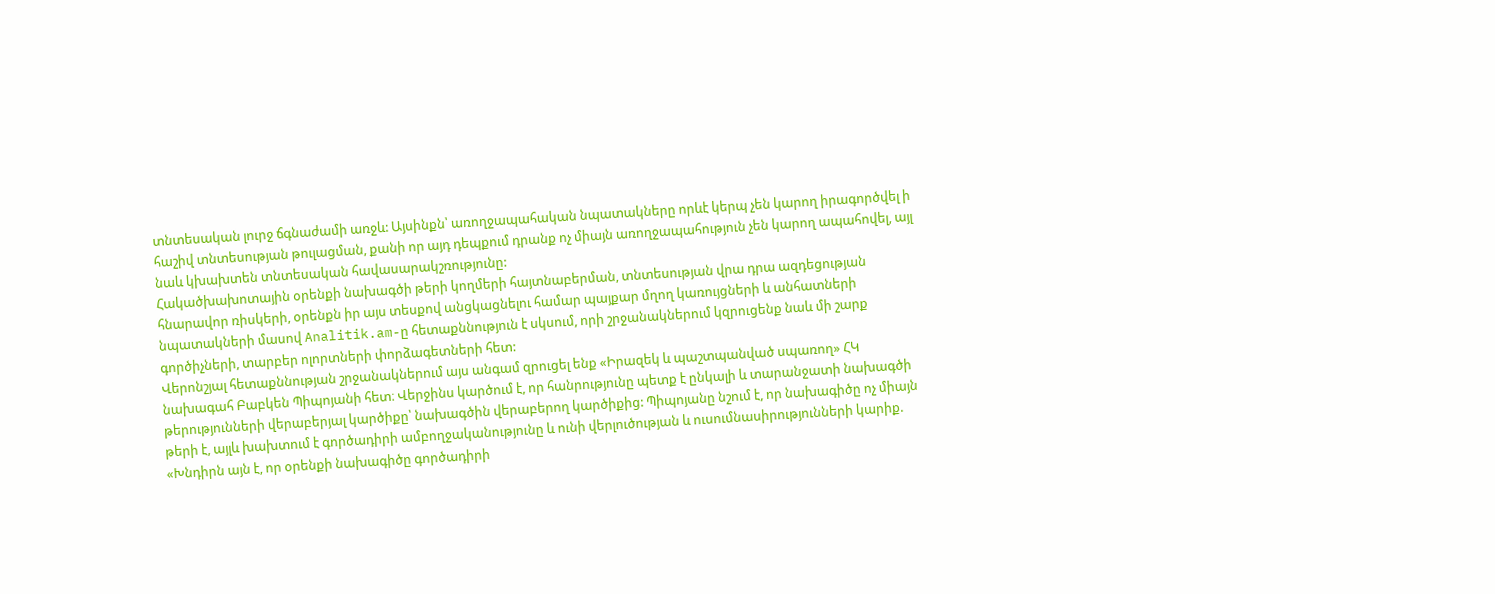տնտեսական լուրջ ճգնաժամի առջև: Այսինքն՝ առողջապահական նպատակները որևէ կերպ չեն կարող իրագործվել ի հաշիվ տնտեսության թուլացման, քանի որ այդ դեպքում դրանք ոչ միայն առողջապահություն չեն կարող ապահովել, այլ նաև կխախտեն տնտեսական հավասարակշռությունը:
Հակածխախոտային օրենքի նախագծի թերի կողմերի հայտնաբերման, տնտեսության վրա դրա ազդեցության հնարավոր ռիսկերի, օրենքն իր այս տեսքով անցկացնելու համար պայքար մղող կառույցների և անհատների նպատակների մասով Analitik.am-ը հետաքննություն է սկսում, որի շրջանակներում կզրուցենք նաև մի շարք գործիչների, տարբեր ոլորտների փորձագետների հետ:
Վերոնշյալ հետաքննության շրջանակներում այս անգամ զրուցել ենք «Իրազեկ և պաշտպանված սպառող» ՀԿ նախագահ Բաբկեն Պիպոյանի հետ։ Վերջինս կարծում է, որ հանրությունը պետք է ընկալի և տարանջատի նախագծի թերությունների վերաբերյալ կարծիքը՝ նախագծին վերաբերող կարծիքից: Պիպոյանը նշում է, որ նախագիծը ոչ միայն թերի է, այլև խախտում է գործադիրի ամբողջականությունը և ունի վերլուծության և ուսումնասիրությունների կարիք. «Խնդիրն այն է, որ օրենքի նախագիծը գործադիրի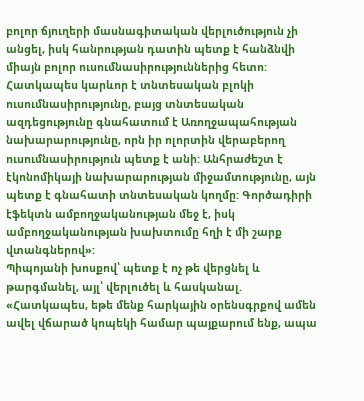բոլոր ճյուղերի մասնագիտական վերլուծություն չի անցել, իսկ հանրության դատին պետք է հանձնվի միայն բոլոր ուսումնասիրություններից հետո: Հատկապես կարևոր է տնտեսական բլոկի ուսումնասիրությունը, բայց տնտեսական ազդեցությունը գնահատում է Առողջապահության նախարարությունը, որն իր ոլորտին վերաբերող ուսումնասիրություն պետք է անի: Անհրաժեշտ է էկոնոմիկայի նախարարության միջամտությունը, այն պետք է գնահատի տնտեսական կողմը: Գործադիրի էֆեկտն ամբողջականության մեջ է, իսկ ամբողջականության խախտումը հղի է մի շարք վտանգներով»:
Պիպոյանի խոսքով՝ պետք է ոչ թե վերցնել և թարգմանել, այլ՝ վերլուծել և հասկանալ. «Հատկապես, եթե մենք հարկային օրենսգրքով ամեն ավել վճարած կոպեկի համար պայքարում ենք, ապա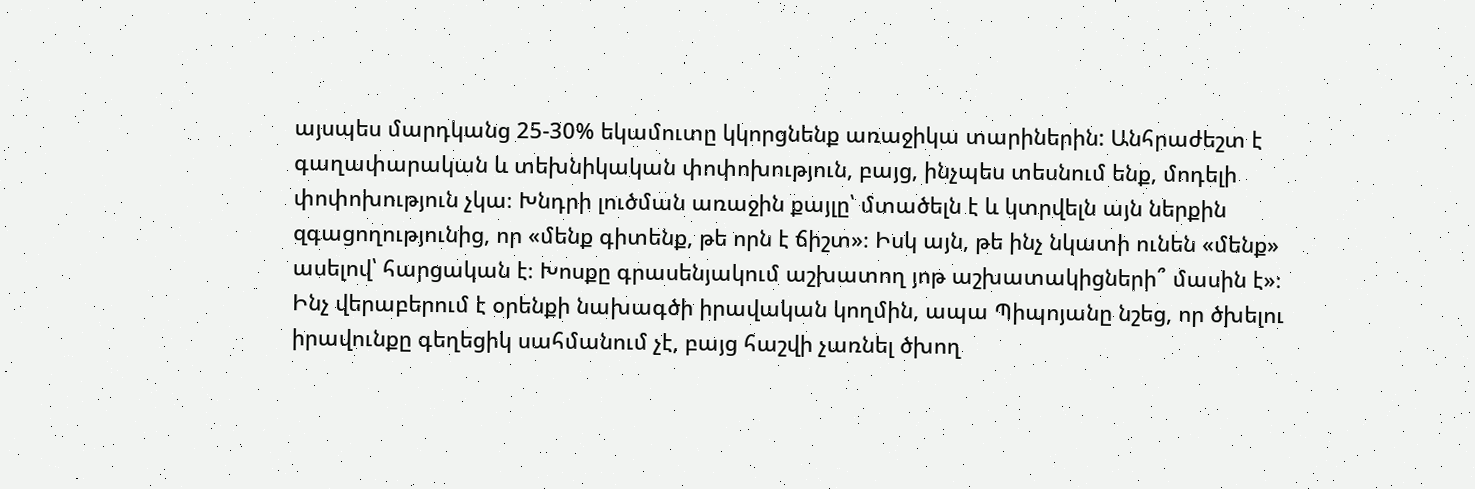այսպես մարդկանց 25-30% եկամուտը կկորցնենք առաջիկա տարիներին: Անհրաժեշտ է գաղափարական և տեխնիկական փոփոխություն, բայց, ինչպես տեսնում ենք, մոդելի փոփոխություն չկա։ Խնդրի լուծման առաջին քայլը՝ մտածելն է և կտրվելն այն ներքին զգացողությունից, որ «մենք գիտենք, թե որն է ճիշտ»։ Իսկ այն, թե ինչ նկատի ունեն «մենք» ասելով՝ հարցական է։ Խոսքը գրասենյակում աշխատող յոթ աշխատակիցների՞ մասին է»։
Ինչ վերաբերում է օրենքի նախագծի իրավական կողմին, ապա Պիպոյանը նշեց, որ ծխելու իրավունքը գեղեցիկ սահմանում չէ, բայց հաշվի չառնել ծխող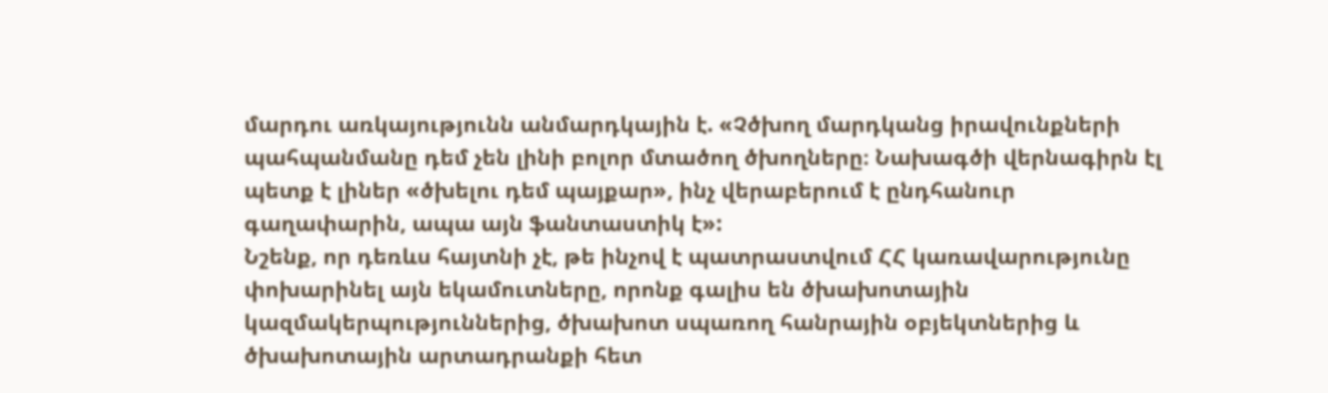մարդու առկայությունն անմարդկային է. «Չծխող մարդկանց իրավունքների պահպանմանը դեմ չեն լինի բոլոր մտածող ծխողները։ Նախագծի վերնագիրն էլ պետք է լիներ «ծխելու դեմ պայքար», ինչ վերաբերում է ընդհանուր գաղափարին, ապա այն ֆանտաստիկ է»:
Նշենք, որ դեռևս հայտնի չէ, թե ինչով է պատրաստվում ՀՀ կառավարությունը փոխարինել այն եկամուտները, որոնք գալիս են ծխախոտային կազմակերպություններից, ծխախոտ սպառող հանրային օբյեկտներից և ծխախոտային արտադրանքի հետ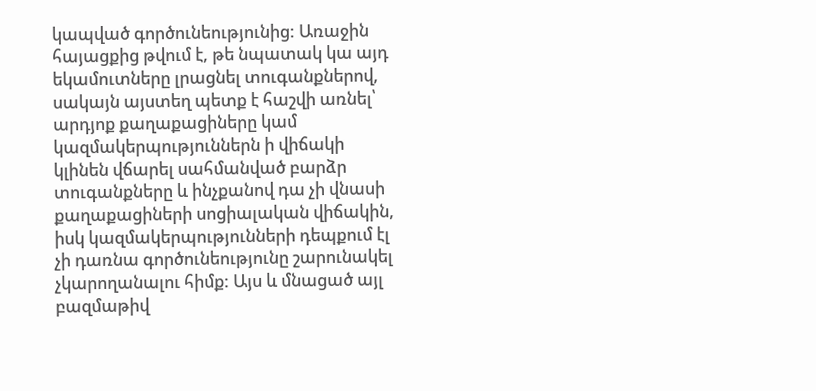կապված գործունեությունից: Առաջին հայացքից թվում է, թե նպատակ կա այդ եկամուտները լրացնել տուգանքներով, սակայն այստեղ պետք է հաշվի առնել՝ արդյոք քաղաքացիները կամ կազմակերպություններն ի վիճակի կլինեն վճարել սահմանված բարձր տուգանքները և ինչքանով դա չի վնասի քաղաքացիների սոցիալական վիճակին, իսկ կազմակերպությունների դեպքում էլ չի դառնա գործունեությունը շարունակել չկարողանալու հիմք: Այս և մնացած այլ բազմաթիվ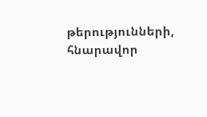թերությունների, հնարավոր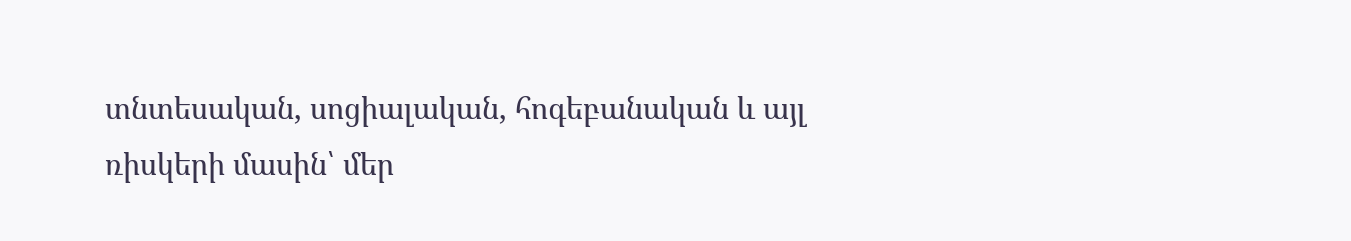տնտեսական, սոցիալական, հոգեբանական և այլ ռիսկերի մասին՝ մեր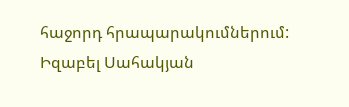հաջորդ հրապարակումներում:
Իզաբել Սահակյան